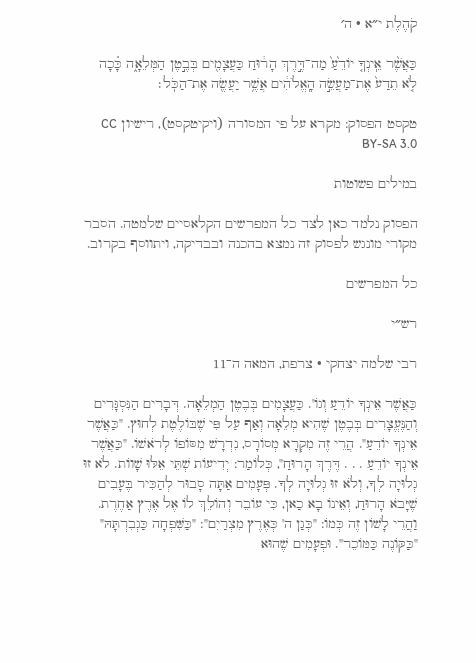קֹהֶלֶת י״א · ה׳

כַּאֲשֶׁ֨ר אֵֽינְךָ֤ יוֹדֵ֙עַ֙ מַה־דֶּ֣רֶךְ הָר֔וּחַ כַּעֲצָמִ֖ים בְּבֶ֣טֶן הַמְּלֵאָ֑ה כָּ֗כָה לֹ֤א תֵדַע֙ אֶת־מַעֲשֵׂ֣ה הָֽאֱלֹהִ֔ים אֲשֶׁ֥ר יַעֲשֶׂ֖ה אֶת־הַכֹּֽל׃

טקסט הפסוק: מקרא על פי המסורה (ויקיטקסט), רישיון CC BY-SA 3.0

במילים פשוטות

הפסוק נלמד כאן לצד כל המפרשים הקלאסיים שלמטה. הסבר מקורי מונגש לפסוק זה נמצא בהכנה ובבדיקה, ויתווסף בקרוב.

כל המפרשים

רש״י

רבי שלמה יצחקי · צרפת, המאה ה־11

כַּאֲשֶׁר אֵינְךָ יוֹדֵעַ וְגוֹ'. כַּעֲצָמִים בְּבֶטֶן הַמְלֵאָה. דְּבָרִים הַנִּסְגָּרִים וְהַנֶּעֱצָרִים בְּבֶטֶן שֶׁהִיא מְלֵאָה וְאַף עַל פִּי שֶׁבּוֹלֶטֶת לְחוּץ. "כַּאֲשֶׁר אֵינְךָ יוֹדֵעַ". הֲרֵי זֶה מִקְרָא מְסוֹרָס, נִדְרָשׁ מִסּוֹפוֹ לְרֹאשׁוֹ. "כַּאֲשֶׁר אֵינְךָ יוֹדֵעַ . . . דֶּרֶךְ הָרוּחַ", כְּלוֹמַר: יְדִיעוֹת שְׁתֵּי אֵלּוּ שָׁווֹת. לֹא זוּ גְלוּיָה לְךָ, וְלֹא זוּ גְלוּיָה לְךָ. פְּעָמִים אַתָּה סָבוּר לְהַכִּיר בֶּעָבִים שֶׁיָּבֹא הָרוּחַ, וְאֵינוֹ בָא כַאן, כִּי עוֹבֵר וְהוֹלֵךְ לוֹ אֶל אֶרֶץ אַחֶרֶת. וַהֲרֵי לָשׁוֹן זֶה כְּמוֹ: "כְּגַן ה' כְּאֶרֶץ מִצְרַיִם": "כַּשִּׁפְחָה כַּגְבִרְתָּהּ" "כַּקּוֹנֶה כַּמּוֹכֵר". וּפְעָמִים שֶׁהוּא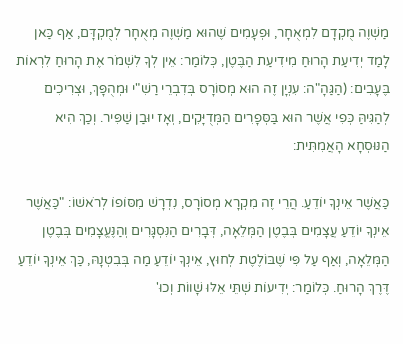מַשְׁוֶה מֻקְדָם לִמְאֻחָר, וּפְעָמִים שֶׁהוּא מַשְׁוֶה מְאֻחָר לְמֻקְדָּם, אַף כַּאן לָמַד יְדִיעַת הָרוּחַ מִידִיעַת הַבֶּטֶן, כְּלוֹמַר: אֵין לְךָ לִשְׁמֹר אֶת הָרוּחַ לִרְאוֹת בֶּעָבִים: (הַגַּהָ"ה: עִנְיָן זֶה הוּא מְסוֹרָס בְּדִבְרֵי רַשִׁ"י וּמְהֻפָּךְ, וּצְרִיכִים לְהַגִּיהַּ כְּפִי אֲשֶׁר הוּא בַּסְּפָרִים הַמְּדֻיָּקִים, וְאָז יוּבַן שַׁפִּיר. וְכַךְ הִיא הַנּוּסְחָא הָאֲמִתִּית:

כַּאֲשֶׁר אֵינְךָ יוֹדֵעַ. הֲרֵי זֶה מִקְרָא מְסוֹרָס, נִדְרָשׁ מִסּוֹפוֹ לְרֹאשׁוֹ: "כַּאֲשֶׁר אֵינְךָ יוֹדֵעַ עֲצָמִים בְּבֶטֶן הַמְּלֵאָה, דְּבָרִים הַנִּסְגָּרִים וְהַנֶּעֱצָמִים בְּבֶטֶן הַמְּלֵאָה, וְאַף עַל פִּי שֶׁבּוֹלֶטֶת לְחוּץ, אֵינְךָ יוֹדֵעַ מַה בְּבִטְנָהּ, כַּךְ אֵינְךָ יוֹדֵעַ דֶּרֶךְ הָרוּחַ. כְּלוֹמַר: יְדִיעוֹת שְׁתֵּי אֵלּוּ שָׁווֹת וְכוּ'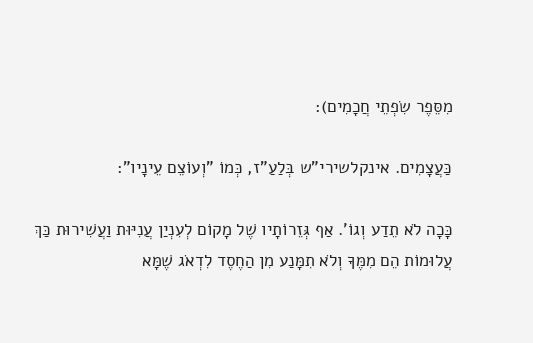מִסֵּפֶר שִׂפְתֵי חֲכָמִים):

כַּעֲצָמִים. אינקלשירי"ש בְּלַעַ"ז, כְּמוֹ "וְעוֹצֵם עֵינָיו":

כָּכָה לֹא תֵדַע וְגוֹ'. אַף גְּזֵרוֹתָיו שֶׁל מָקוֹם לְעִנְיַן עֲנִיּוּת וַעֲשִׁירוּת כַּךְ עֲלוּמוֹת הֵם מִמֶּךָ וְלֹא תִמָּנַע מִן הַחֶסֶד לִדְאֹג שֶׁמָּא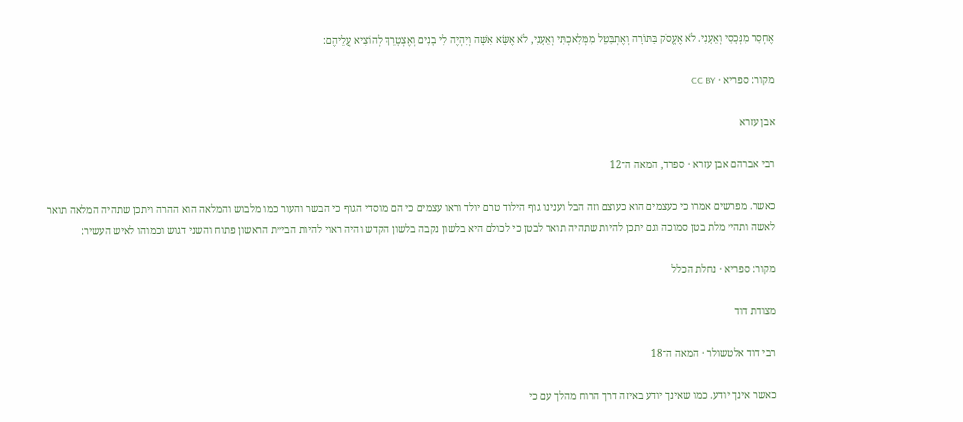אֶחְסַר מִנְּכָסַי וְאֵעָנִי. לֹא אֶעֱסֹק בַּתּוֹרָה וְאֶתְבַּטֵּל מִמְּלַאכְתִּי וְאֵעָנִי, לֹא אֶשָּׂא אִשָּׁה וְיִהְיֶה לִי בָנִים וְאֶצְטָרֵךְ לְהוֹצִיא עֲלֵיהֶם:

מקור: ספריא · CC BY

אבן עזרא

רבי אברהם אבן עזרא · ספרד, המאה ה־12

כאשר. מפרשים אמרו כי כעצמים הוא כעוצם וזה הבל וענינו גוף הילוד טרם יולד וראו עצמים כי הם מוסדי הגוף כי הבשר והעור כמו מלבוש והמלאה הוא ההרה ויתכן שתהיה המלאה תואר לאשה ותהי׳ מלת בטן סמוכה וגם יתכן להיות שתהיה תואר לבטן כי לכולם היא בלשון נקבה בלשון הקדש והיה ראוי להיות הבי״ת הראשון פתוח והשני דגוש וכמוהו לאיש העשיר:

מקור: ספריא · נחלת הכלל

מצודת דוד

רבי דוד אלטשולר · המאה ה־18

כאשר אינך יודע. כמו שאינך יודע באיזה דרך הרוח מהלך עם כי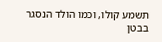תשמע קולו, וכמו הולד הנסגר בבטן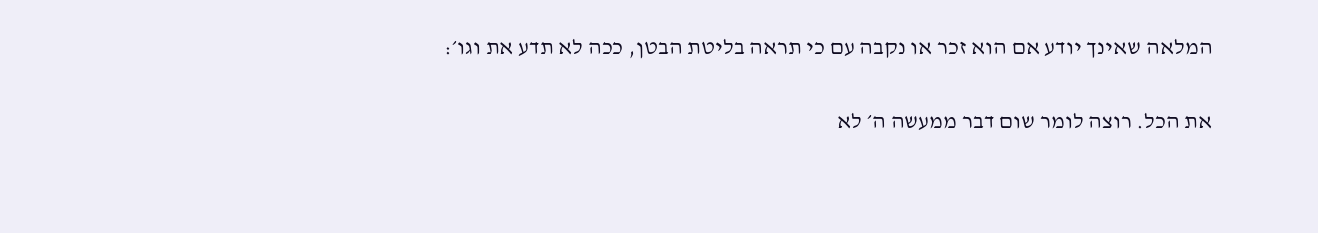המלאה שאינך יודע אם הוא זכר או נקבה עם כי תראה בליטת הבטן, ככה לא תדע את וגו׳:

את הכל. רוצה לומר שום דבר ממעשה ה׳ לא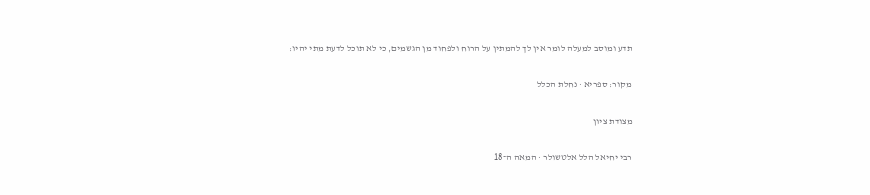תדע ומוסב למעלה לומר אין לך להמתין על הרוח ולפחוד מן הגשמים, כי לא תוכל לדעת מתי יהיו:

מקור: ספריא · נחלת הכלל

מצודת ציון

רבי יחיאל הלל אלטשולר · המאה ה־18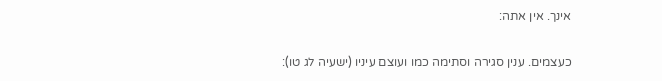אינך. אין אתה:

כעצמים. ענין סגירה וסתימה כמו ועוצם עיניו (ישעיה לג טו):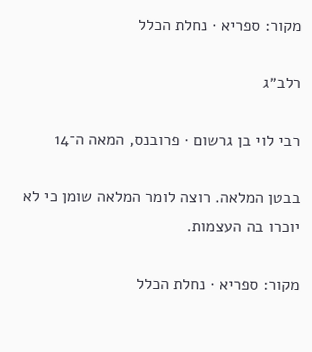מקור: ספריא · נחלת הכלל

רלב״ג

רבי לוי בן גרשום · פרובנס, המאה ה־14

בבטן המלאה. רוצה לומר המלאה שומן כי לא יוכרו בה העצמות.

מקור: ספריא · נחלת הכלל